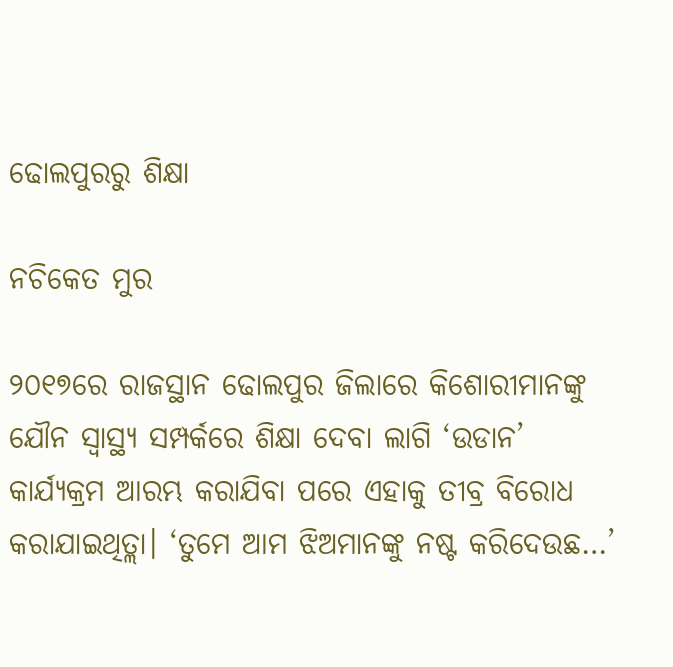ଢୋଲପୁରରୁ ଶିକ୍ଷା

ନଚିକେତ ମୁର

୨୦୧୭ରେ ରାଜସ୍ଥାନ ଢୋଲପୁର ଜିଲାରେ କିଶୋରୀମାନଙ୍କୁ ଯୌନ ସ୍ବାସ୍ଥ୍ୟ ସମ୍ପର୍କରେ ଶିକ୍ଷା ଦେବା ଲାଗି ‘ଉଡାନ’ କାର୍ଯ୍ୟକ୍ରମ ଆରମ୍ଭ କରାଯିବା ପରେ ଏହାକୁ ତୀବ୍ର ବିରୋଧ କରାଯାଇଥିତ୍ଲା। ‘ତୁମେ ଆମ ଝିଅମାନଙ୍କୁ ନଷ୍ଟ କରିଦେଉଛ…’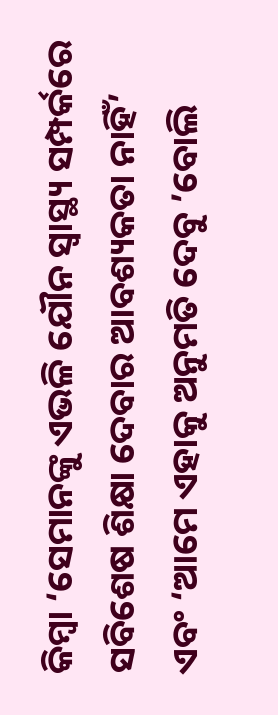କିମ୍ବା ‘ସେମାନଙ୍କୁ ଏଭଳି ଯୌନ ସ୍ବାସ୍ଥ୍ୟ ସମ୍ପର୍କରେ ସବିଶେଷ ଶିକ୍ଷା ଦେବାର ଆବଶ୍ୟକତା ନାହିଁ’ ଏବଂ ‘ଆମେ ଏହାକୁ ଅନୁମତି ଦେବୁ ’ବୋଲି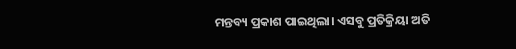ମନ୍ତବ୍ୟ ପ୍ରକାଶ ପାଇଥିଲା। ଏସବୁ ପ୍ରତିକ୍ରିୟା ଅତି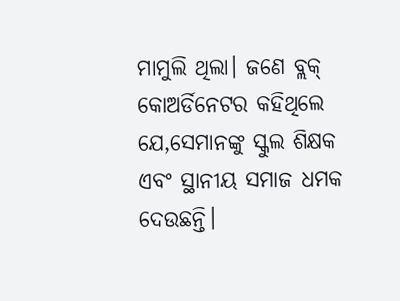ମାମୁଲି ଥିଲା। ଜଣେ ବ୍ଲକ୍‌ କୋଅର୍ଡିନେଟର କହିଥିଲେ ଯେ,ସେମାନଙ୍କୁ ସ୍କୁଲ ଶିକ୍ଷକ ଏବଂ ସ୍ଥାନୀୟ ସମାଜ ଧମକ ଦେଉଛନ୍ତି।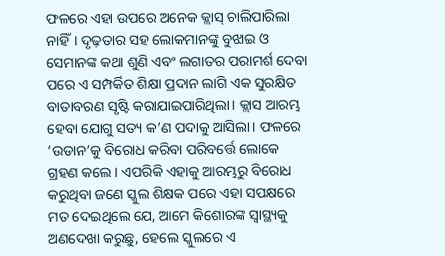ଫଳରେ ଏହା ଉପରେ ଅନେକ କ୍ଲାସ୍‌ ଚାଲିପାରିଲା ନାହିଁ। ଦୃଢ଼ତାର ସହ ଲୋକମାନଙ୍କୁ ବୁଝାଇ ଓ ସେମାନଙ୍କ କଥା ଶୁଣି ଏବଂ ଲଗାତର ପରାମର୍ଶ ଦେବା ପରେ ଏ ସମ୍ପର୍କିତ ଶିକ୍ଷା ପ୍ରଦାନ ଲାଗି ଏକ ସୁରକ୍ଷିତ ବାତାବରଣ ସୃଷ୍ଟି କରାଯାଇପାରିଥିଲା। କ୍ଲାସ ଆରମ୍ଭ ହେବା ଯୋଗୁ ସତ୍ୟ କ’ଣ ପଦାକୁ ଆସିଲା। ଫଳରେ ‘ଉଡାନ’କୁ ବିରୋଧ କରିବା ପରିବର୍ତ୍ତେ ଲୋକେ ଗ୍ରହଣ କଲେ। ଏପରିକି ଏହାକୁ ଆରମ୍ଭରୁ ବିରୋଧ କରୁଥିବା ଜଣେ ସ୍କୁଲ ଶିକ୍ଷକ ପରେ ଏହା ସପକ୍ଷରେ ମତ ଦେଇଥିଲେ ଯେ, ଆମେ କିଶୋରଙ୍କ ସ୍ବାସ୍ଥ୍ୟକୁ ଅଣଦେଖା କରୁଛୁ, ହେଲେ ସ୍କୁଲରେ ଏ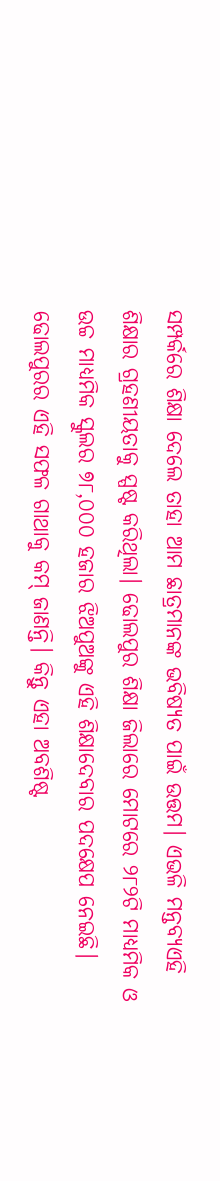ସମ୍ପର୍କରେ ଶିକ୍ଷା ଦେଲେ ତାହା ଆମ ଛାତ୍ରମାନଙ୍କ ଭବିଷ୍ୟତ ପାଇଁ ଉତ୍ତମ। ଏଭଳି ମନ୍ତବ୍ୟଏହି ଶିକ୍ଷାର ଗ୍ରହଣୀୟତାକୁ ସ୍ପଷ୍ଟ କରିଥିଲା। ଢୋଲପୁର ଶିକ୍ଷା ଜିଲାରେ ମୋଟରେ ୨୮୨ଟି ମାଧ୍ୟମିକ ଓ ଉଚ୍ଚ ମାଧ୍ୟମିକ ସ୍କୁଲର ୭୮,୦୦୦ ହଜାର ଝିଅପୁଅଙ୍କୁ ଏହି ଶିକ୍ଷାଦେବାର ପଦକ୍ଷେପ ନେଇଛି। ଢୋଲପୁରର ଏହି ସଫଳ ଗାଥାକୁ କମ୍‌ ଜାଣନ୍ତି। କିନ୍ତୁ ଏହା ଅବଶିଷ୍ଟ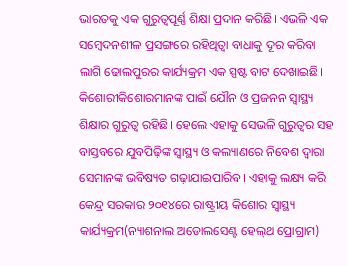ଭାରତକୁ ଏକ ଗୁରୁତ୍ୱପୂର୍ଣ୍ଣ ଶିକ୍ଷା ପ୍ରଦାନ କରିଛି। ଏଭଳି ଏକ ସମ୍ବେଦନଶୀଳ ପ୍ରସଙ୍ଗରେ ରହିଥିତ୍ବା ବାଧାକୁ ଦୂର କରିବା ଲାଗି ଢୋଲପୁରର କାର୍ଯ୍ୟକ୍ରମ ଏକ ସ୍ପଷ୍ଟ ବାଟ ଦେଖାଇଛି।
କିଶୋରୀକିଶୋରମାନଙ୍କ ପାଇଁ ଯୌନ ଓ ପ୍ରଜନନ ସ୍ବାସ୍ଥ୍ୟ ଶିକ୍ଷାର ଗୁରୁତ୍ୱ ରହିଛି। ହେଲେ ଏହାକୁ ସେଭଳି ଗୁରୁତ୍ୱର ସହ ବାସ୍ତବରେ ଯୁବପିଢ଼ିଙ୍କ ସ୍ବାସ୍ଥ୍ୟ ଓ କଲ୍ୟାଣରେ ନିବେଶ ଦ୍ୱାରା ସେମାନଙ୍କ ଭବିଷ୍ୟତ ଗଢ଼ାଯାଇପାରିବ। ଏହାକୁ ଲକ୍ଷ୍ୟ କରି କେନ୍ଦ୍ର ସରକାର ୨୦୧୪ରେ ରାଷ୍ଟ୍ରୀୟ କିଶୋର ସ୍ବାସ୍ଥ୍ୟ କାର୍ଯ୍ୟକ୍ରମ(ନ୍ୟାଶନାଲ ଅଡୋଲସେଣ୍ଟ ହେଲ୍‌ଥ ପ୍ରୋଗ୍ରାମ)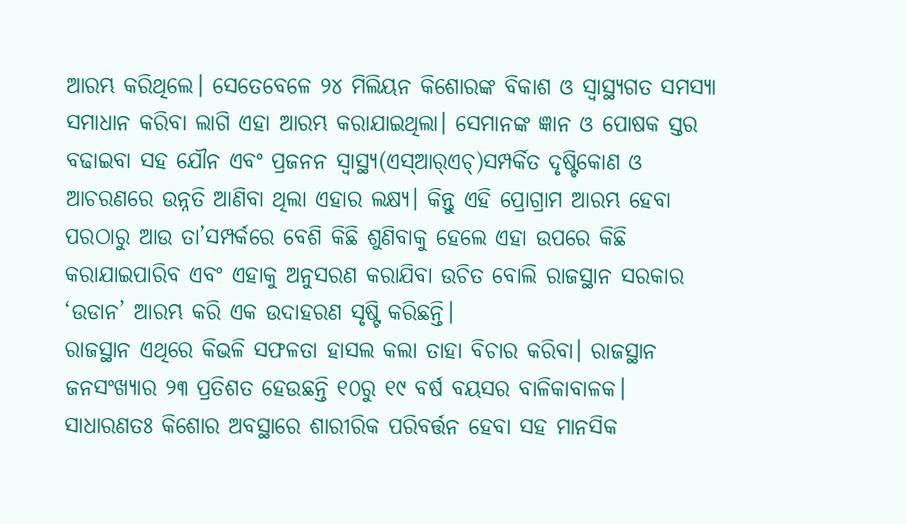ଆରମ୍ଭ କରିଥିଲେ। ସେତେବେଳେ ୨୪ ମିଲିୟନ କିଶୋରଙ୍କ ବିକାଶ ଓ ସ୍ବାସ୍ଥ୍ୟଗତ ସମସ୍ୟା ସମାଧାନ କରିବା ଲାଗି ଏହା ଆରମ୍ଭ କରାଯାଇଥିଲା। ସେମାନଙ୍କ ଜ୍ଞାନ ଓ ପୋଷକ ସ୍ତର ବଢାଇବା ସହ ଯୌନ ଏବଂ ପ୍ରଜନନ ସ୍ବାସ୍ଥ୍ୟ(ଏସ୍‌ଆର୍‌ଏଚ୍‌)ସମ୍ପର୍କିତ ଦୃଷ୍ଟିକୋଣ ଓ ଆଚରଣରେ ଉନ୍ନତି ଆଣିବା ଥିଲା ଏହାର ଲକ୍ଷ୍ୟ। କିନ୍ତୁ ଏହି ପ୍ରୋଗ୍ରାମ ଆରମ୍ଭ ହେବା ପରଠାରୁ ଆଉ ତା’ସମ୍ପର୍କରେ ବେଶି କିଛି ଶୁଣିବାକୁ ହେଲେ ଏହା ଉପରେ କିଛି କରାଯାଇପାରିବ ଏବଂ ଏହାକୁ ଅନୁସରଣ କରାଯିବା ଉଚିତ ବୋଲି ରାଜସ୍ଥାନ ସରକାର ‘ଉଡାନ’ ଆରମ୍ଭ କରି ଏକ ଉଦାହରଣ ସୃଷ୍ଟି କରିଛନ୍ତି।
ରାଜସ୍ଥାନ ଏଥିରେ କିଭଳି ସଫଳତା ହାସଲ କଲା ତାହା ବିଚାର କରିବା। ରାଜସ୍ଥାନ ଜନସଂଖ୍ୟାର ୨୩ ପ୍ରତିଶତ ହେଉଛନ୍ତି ୧୦ରୁ ୧୯ ବର୍ଷ ବୟସର ବାଳିକାବାଳକ। ସାଧାରଣତଃ କିଶୋର ଅବସ୍ଥାରେ ଶାରୀରିକ ପରିବର୍ତ୍ତନ ହେବା ସହ ମାନସିକ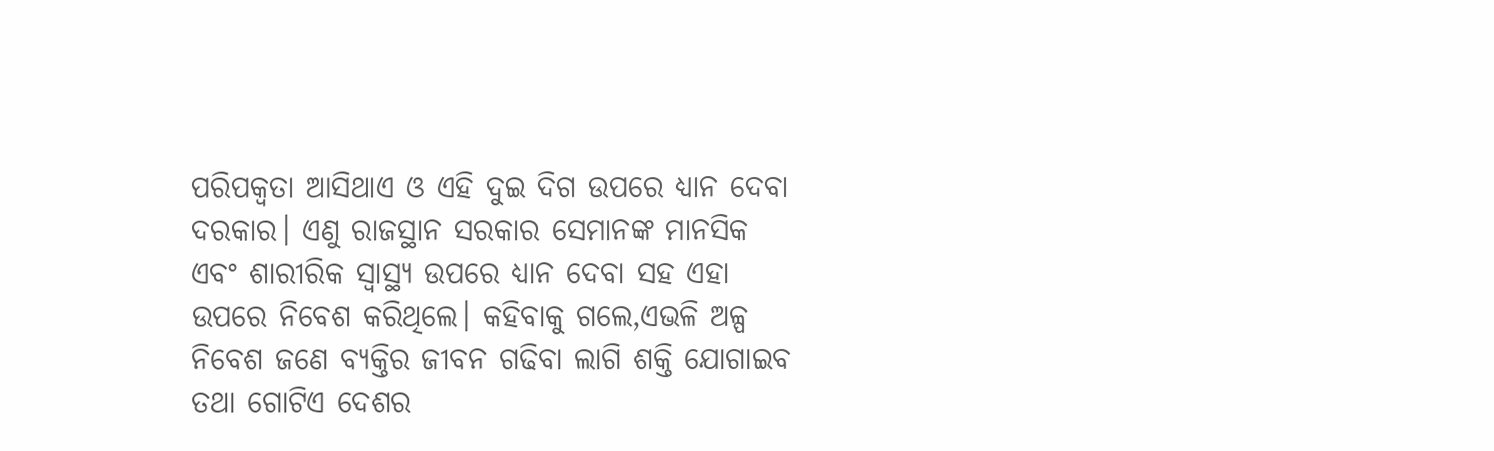ପରିପକ୍ୱତା ଆସିଥାଏ ଓ ଏହି ଦୁଇ ଦିଗ ଉପରେ ଧ୍ୟାନ ଦେବା ଦରକାର। ଏଣୁ ରାଜସ୍ଥାନ ସରକାର ସେମାନଙ୍କ ମାନସିକ ଏବଂ ଶାରୀରିକ ସ୍ବାସ୍ଥ୍ୟ ଉପରେ ଧ୍ୟାନ ଦେବା ସହ ଏହା ଉପରେ ନିବେଶ କରିଥିଲେ। କହିବାକୁ ଗଲେ,ଏଭଳି ଅଳ୍ପ ନିବେଶ ଜଣେ ବ୍ୟକ୍ତିର ଜୀବନ ଗଢିବା ଲାଗି ଶକ୍ତି ଯୋଗାଇବ ତଥା ଗୋଟିଏ ଦେଶର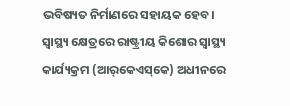ଭବିଷ୍ୟତ ନିର୍ମାଣରେ ସହାୟକ ହେବ। ସ୍ବାସ୍ଥ୍ୟ କ୍ଷେତ୍ରରେ ରାଷ୍ଟ୍ରୀୟ କିଶୋର ସ୍ବାସ୍ଥ୍ୟ କାର୍ଯ୍ୟକ୍ରମ (ଆର୍‌କେଏସ୍‌କେ) ଅଧୀନରେ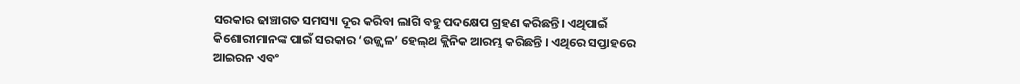ସରକାର ଢାଞ୍ଚାଗତ ସମସ୍ୟା ଦୂର କରିବା ଲାଗି ବହୁ ପଦକ୍ଷେପ ଗ୍ରହଣ କରିଛନ୍ତି। ଏଥିପାଇଁ କିଶୋରୀମାନଙ୍କ ପାଇଁ ସରକାର ‘ଉଜ୍ଜ୍ୱଳ’ ହେଲ୍‌ଥ କ୍ଲିନିକ ଆରମ୍ଭ କରିଛନ୍ତି । ଏଥିରେ ସପ୍ତାହରେ ଆଇରନ ଏବଂ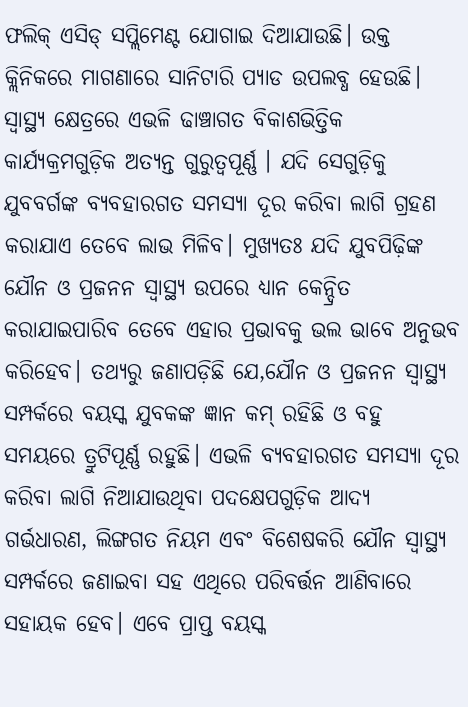ଫଲିକ୍‌ ଏସିଡ୍‌ ସପ୍ଲିମେଣ୍ଟ ଯୋଗାଇ ଦିଆଯାଉଛି। ଉକ୍ତ କ୍ଲିନିକରେ ମାଗଣାରେ ସାନିଟାରି ପ୍ୟାଡ ଉପଲବ୍ଧ ହେଉଛି। ସ୍ବାସ୍ଥ୍ୟ କ୍ଷେତ୍ରରେ ଏଭଳି ଢାଞ୍ଚାଗତ ବିକାଶଭିତ୍ତିକ କାର୍ଯ୍ୟକ୍ରମଗୁଡ଼ିକ ଅତ୍ୟନ୍ତ ଗୁରୁତ୍ୱପୂର୍ଣ୍ଣ । ଯଦି ସେଗୁଡ଼ିକୁ ଯୁବବର୍ଗଙ୍କ ବ୍ୟବହାରଗତ ସମସ୍ୟା ଦୂର କରିବା ଲାଗି ଗ୍ରହଣ କରାଯାଏ ତେବେ ଲାଭ ମିଳିବ। ମୁଖ୍ୟତଃ ଯଦି ଯୁବପିଢ଼ିଙ୍କ ଯୌନ ଓ ପ୍ରଜନନ ସ୍ବାସ୍ଥ୍ୟ ଉପରେ ଧ୍ୟାନ କେନ୍ଦ୍ରିତ କରାଯାଇପାରିବ ତେବେ ଏହାର ପ୍ରଭାବକୁ ଭଲ ଭାବେ ଅନୁଭବ କରିହେବ। ତଥ୍ୟରୁ ଜଣାପଡ଼ିଛି ଯେ,ଯୌନ ଓ ପ୍ରଜନନ ସ୍ବାସ୍ଥ୍ୟ ସମ୍ପର୍କରେ ବୟସ୍କ ଯୁବକଙ୍କ ଜ୍ଞାନ କମ୍‌ ରହିଛି ଓ ବହୁ ସମୟରେ ତ୍ରୁଟିପୂର୍ଣ୍ଣ ରହୁଛି। ଏଭଳି ବ୍ୟବହାରଗତ ସମସ୍ୟା ଦୂର କରିବା ଲାଗି ନିଆଯାଉଥିବା ପଦକ୍ଷେପଗୁଡ଼ିକ ଆଦ୍ୟ ଗର୍ଭଧାରଣ, ଲିଙ୍ଗଗତ ନିୟମ ଏବଂ ବିଶେଷକରି ଯୌନ ସ୍ବାସ୍ଥ୍ୟ ସମ୍ପର୍କରେ ଜଣାଇବା ସହ ଏଥିରେ ପରିବର୍ତ୍ତନ ଆଣିବାରେ ସହାୟକ ହେବ। ଏବେ ପ୍ରାପ୍ତ ବୟସ୍କ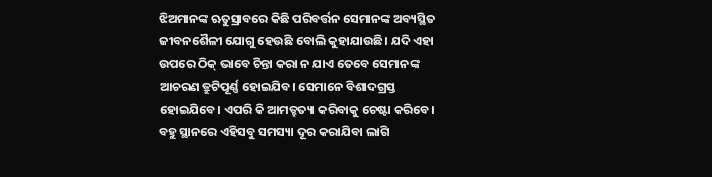ଝିଅମାନଙ୍କ ଋତୁସ୍ରାବରେ କିଛି ପରିବର୍ତ୍ତନ ସେମାନଙ୍କ ଅବ୍ୟସ୍ଥିତ ଜୀବନଶୈଳୀ ଯୋଗୁ ହେଉଛି ବୋଲି କୁହାଯାଉଛି। ଯଦି ଏହା ଉପରେ ଠିକ୍‌ ଭାବେ ଚିନ୍ତା କରା ନ ଯାଏ ତେବେ ସେମାନଙ୍କ ଆଚରଣ ତ୍ରୁଟିପୂର୍ଣ୍ଣ ହୋଇଯିବ। ସେମାନେ ବିଶାଦଗ୍ରସ୍ତ ହୋଇଯିବେ। ଏପରି କି ଆମତ୍ହତ୍ୟା କରିବାକୁ ଚେଷ୍ଟା କରିବେ।
ବହୁ ସ୍ଥାନରେ ଏହିସବୁ ସମସ୍ୟା ଦୂର କରାଯିବା ଲାଗି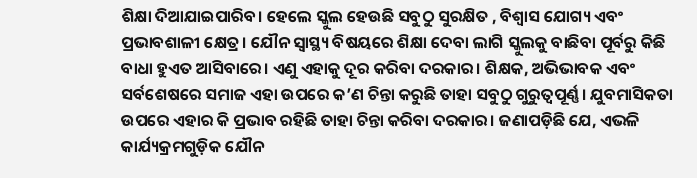ଶିକ୍ଷା ଦିଆଯାଇପାରିବ। ହେଲେ ସ୍କୁଲ ହେଉଛି ସବୁଠୁ ସୁରକ୍ଷିତ , ବିଶ୍ୱାସ ଯୋଗ୍ୟ ଏବଂ ପ୍ରଭାବଶାଳୀ କ୍ଷେତ୍ର। ଯୌନ ସ୍ବାସ୍ଥ୍ୟ ବିଷୟରେ ଶିକ୍ଷା ଦେବା ଲାଗି ସ୍କୁଲକୁ ବାଛିବା ପୂର୍ବରୁ କିଛି ବାଧା ହୁଏତ ଆସିବାରେ। ଏଣୁ ଏହାକୁ ଦୂର କରିବା ଦରକାର। ଶିକ୍ଷକ, ଅଭିଭାବକ ଏବଂ ସର୍ବଶେଷରେ ସମାଜ ଏହା ଉପରେ କ’ଣ ଚିନ୍ତା କରୁଛି ତାହା ସବୁଠୁ ଗୁରୁତ୍ୱପୂର୍ଣ୍ଣ। ଯୁବମାସିକତା ଉପରେ ଏହାର କି ପ୍ରଭାବ ରହିଛି ତାହା ଚିନ୍ତା କରିବା ଦରକାର। ଜଣାପଡ଼ିଛି ଯେ, ଏଭଳି କାର୍ଯ୍ୟକ୍ରମଗୁଡ଼ିକ ଯୌନ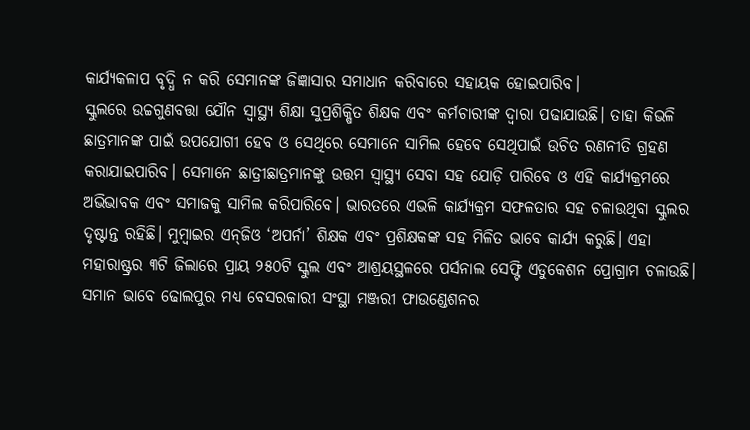କାର୍ଯ୍ୟକଳାପ ବୃଦ୍ଧି ନ କରି ସେମାନଙ୍କ ଜିଜ୍ଞାସାର ସମାଧାନ କରିବାରେ ସହାୟକ ହୋଇପାରିବ।
ସ୍କୁଲରେ ଉଚ୍ଚଗୁଣବତ୍ତା ଯୌନ ସ୍ବାସ୍ଥ୍ୟ ଶିକ୍ଷା ସୁପ୍ରଶିକ୍ଷିତ ଶିକ୍ଷକ ଏବଂ କର୍ମଚାରୀଙ୍କ ଦ୍ୱାରା ପଢାଯାଉଛି। ତାହା କିଭଳି ଛାତ୍ରମାନଙ୍କ ପାଇଁ ଉପଯୋଗୀ ହେବ ଓ ସେଥିରେ ସେମାନେ ସାମିଲ ହେବେ ସେଥିପାଇଁ ଉଚିତ ରଣନୀତି ଗ୍ରହଣ କରାଯାଇପାରିବ। ସେମାନେ ଛାତ୍ରୀଛାତ୍ରମାନଙ୍କୁ ଉତ୍ତମ ସ୍ବାସ୍ଥ୍ୟ ସେବା ସହ ଯୋଡ଼ି ପାରିବେ ଓ ଏହି କାର୍ଯ୍ୟକ୍ରମରେ ଅଭିଭାବକ ଏବଂ ସମାଜକୁ ସାମିଲ କରିପାରିବେ। ଭାରତରେ ଏଭଳି କାର୍ଯ୍ୟକ୍ରମ ସଫଳତାର ସହ ଚଳାଉଥିବା ସ୍କୁଲର ଦୃଷ୍ଟାନ୍ତ ରହିଛି। ମୁମ୍ବାଇର ଏନ୍‌ଜିଓ ‘ଅପର୍ନା’ ଶିକ୍ଷକ ଏବଂ ପ୍ରଶିକ୍ଷକଙ୍କ ସହ ମିଳିତ ଭାବେ କାର୍ଯ୍ୟ କରୁଛି। ଏହା ମହାରାଷ୍ଟ୍ରର ୩ଟି ଜିଲାରେ ପ୍ରାୟ ୨୫୦ଟି ସ୍କୁଲ ଏବଂ ଆଶ୍ରୟସ୍ଥଳରେ ପର୍ସନାଲ ସେଫ୍ଟି ଏଡୁକେଶନ ପ୍ରୋଗ୍ରାମ ଚଳାଉଛି। ସମାନ ଭାବେ ଢୋଲପୁର ମଧ୍ୟ ବେସରକାରୀ ସଂସ୍ଥା ମଞ୍ଜରୀ ଫାଉଣ୍ଡେଶନର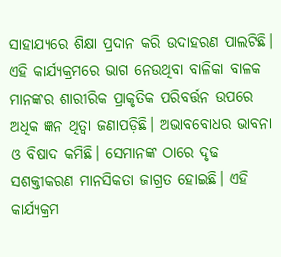ସାହାଯ୍ୟରେ ଶିକ୍ଷା ପ୍ରଦାନ କରି ଉଦାହରଣ ପାଲଟିଛି। ଏହି କାର୍ଯ୍ୟକ୍ରମରେ ଭାଗ ନେଉଥିବା ବାଳିକା ବାଳକ ମାନଙ୍କର ଶାରୀରିକ ପ୍ରାକୃତିକ ପରିବର୍ତ୍ତନ ଉପରେ ଅଧିକ ଜ୍ଞନ ଥିତ୍ବା ଜଣାପଡ଼ିଛି। ଅଭାବବୋଧର ଭାବନା ଓ ବିଷାଦ କମିଛି। ସେମାନଙ୍କ ଠାରେ ଦୃଢ ସଶକ୍ତୀକରଣ ମାନସିକତା ଜାଗ୍ରତ ହୋଇଛି। ଏହି କାର୍ଯ୍ୟକ୍ରମ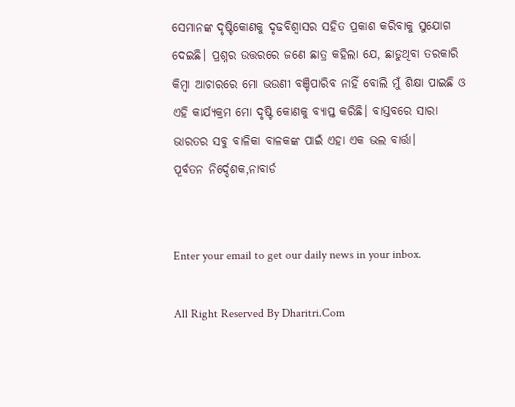ସେମାନଙ୍କ ଦୃଷ୍ଟିକୋଣକୁ ଦୃଢବିଶ୍ୱାସର ସହିତ ପ୍ରକାଶ କରିବାକୁ ସୁଯୋଗ ଦେଇଛି। ପ୍ରଶ୍ନର ଉତ୍ତରରେ ଜଣେ ଛାତ୍ର କହିଲା ଯେ, ଛାଡୁଥିବା ତରକାରି କିମ୍ବା ଆଚାରରେ ମୋ ଭଉଣୀ ବଞ୍ଚିପାରିବ ନାହିଁ ବୋଲି ମୁଁ ଶିକ୍ଷା ପାଇଛି ଓ ଏହି କାର୍ଯ୍ୟକ୍ରମ ମୋ ଦୃଷ୍ଟି କୋଣକୁ ବ୍ୟାପ୍ତ କରିଛି। ବାସ୍ତବରେ ସାରା ଭାରତର ସବୁ ବାଳିକା ବାଳକଙ୍କ ପାଇଁ ଏହା ଏକ ଭଲ ବାର୍ତ୍ତା।
ପୂର୍ବତନ ନିର୍ଦ୍ଦେଶକ,ନାବାର୍ଡ


Enter your email to get our daily news in your inbox.

All Right Reserved By Dharitri.Com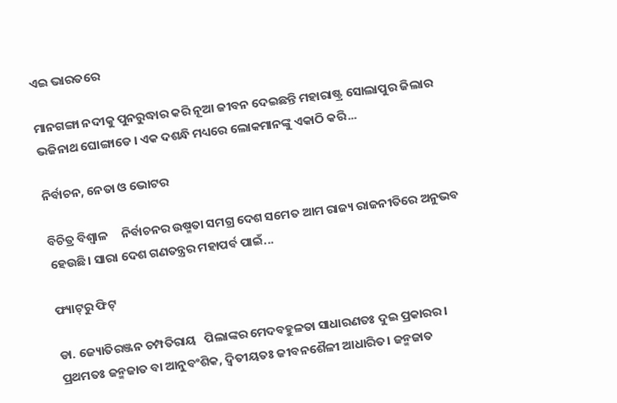ଏଇ ଭାରତରେ

ମାନଗଙ୍ଗା ନଦୀକୁ ପୁନରୁଦ୍ଧାର କରି ନୂଆ ଜୀବନ ଦେଇଛନ୍ତି ମହାରାଷ୍ଟ୍ର ସୋଲାପୁର ଜିଲାର ଭଜିନାଥ ଘୋଙ୍ଗାଡେ । ଏକ ଦଶନ୍ଧି ମଧ୍ୟରେ ଲୋକମାନଙ୍କୁ ଏକାଠି କରି...

ନିର୍ବାଚନ, ନେତା ଓ ଭୋଟର

ବିଚିତ୍ର ବିଶ୍ୱାଳ     ନିର୍ବାଚନର ଉଷ୍ମତା ସମଗ୍ର ଦେଶ ସମେତ ଆମ ରାଜ୍ୟ ରାଜନୀତିରେ ଅନୁଭବ ହେଉଛି। ସାରା ଦେଶ ଗଣତନ୍ତ୍ରର ମହାପର୍ବ ପାଇଁ...

ଫ୍ୟାଟ୍‌ରୁ ଫିଟ୍‌

ଡା. ଜ୍ୟୋତିରଞ୍ଜନ ଚମ୍ପତିରାୟ   ପିଲାଙ୍କର ମେଦବହୁଳତା ସାଧାରଣତଃ ଦୁଇ ପ୍ରକାରର। ପ୍ରଥମତଃ ଜନ୍ମଜାତ ବା ଆନୁବଂଶିକ, ଦ୍ୱିତୀୟତଃ ଜୀବନଶୈଳୀ ଆଧାରିତ। ଜନ୍ମଜାତ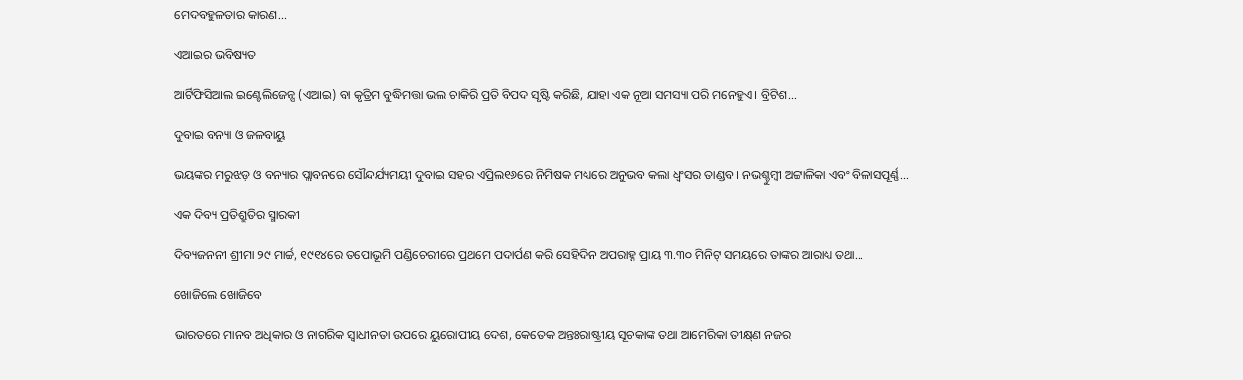ମେଦବହୁଳତାର କାରଣ...

ଏଆଇର ଭବିଷ୍ୟତ

ଆର୍ଟିଫିସିଆଲ ଇଣ୍ଟେଲିଜେନ୍ସ (ଏଆଇ) ବା କୃତ୍ରିମ ବୁଦ୍ଧିମତ୍ତା ଭଲ ଚାକିରି ପ୍ରତି ବିପଦ ସୃଷ୍ଟି କରିଛି, ଯାହା ଏକ ନୂଆ ସମସ୍ୟା ପରି ମନେହୁଏ। ବ୍ରିଟିଶ...

ଦୁବାଇ ବନ୍ୟା ଓ ଜଳବାୟୁ

ଭୟଙ୍କର ମରୁଝଡ଼ ଓ ବନ୍ୟାର ପ୍ଲାବନରେ ସୌନ୍ଦର୍ଯ୍ୟମୟୀ ଦୁବାଇ ସହର ଏପ୍ରିଲ୧୬ରେ ନିମିଷକ ମଧ୍ୟରେ ଅନୁଭବ କଲା ଧ୍ବଂସର ତାଣ୍ଡବ। ନଭଶ୍ଚୁମ୍ବୀ ଅଟ୍ଟାଳିକା ଏବଂ ବିଳାସପୂର୍ଣ୍ଣ...

ଏକ ଦିବ୍ୟ ପ୍ରତିଶ୍ରୁତିର ସ୍ମାରକୀ

ଦିବ୍ୟଜନନୀ ଶ୍ରୀମା ୨୯ ମାର୍ଚ୍ଚ, ୧୯୧୪ରେ ତପୋଭୂମି ପଣ୍ଡିଚେରୀରେ ପ୍ରଥମେ ପଦାର୍ପଣ କରି ସେହିଦିନ ଅପରାହ୍ନ ପ୍ରାୟ ୩.୩୦ ମିନିଟ୍‌ ସମୟରେ ତାଙ୍କର ଆରାଧ୍ୟ ତଥା...

ଖୋଜିଲେ ଖୋଜିବେ

ଭାରତରେ ମାନବ ଅଧିକାର ଓ ନାଗରିକ ସ୍ବାଧୀନତା ଉପରେ ୟୁରୋପୀୟ ଦେଶ, କେତେକ ଅନ୍ତଃରାଷ୍ଟ୍ରୀୟ ସୂଚକାଙ୍କ ତଥା ଆମେରିକା ତୀକ୍ଷ୍‌ଣ ନଜର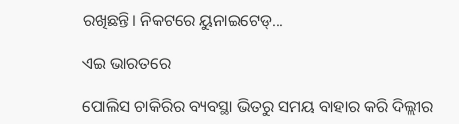ରଖିଛନ୍ତି। ନିକଟରେ ୟୁନାଇଟେଡ୍‌...

ଏଇ ଭାରତରେ

ପୋଲିସ ଚାକିରିର ବ୍ୟବସ୍ଥା ଭିତରୁ ସମୟ ବାହାର କରି ଦିଲ୍ଲୀର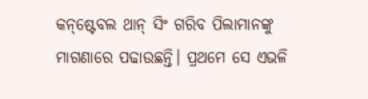କନ୍‌ଷ୍ଟେବଲ ଥାନ୍‌ ସିଂ ଗରିବ ପିଲାମାନଙ୍କୁ ମାଗଣାରେ ପଢାଉଛନ୍ତି। ପ୍ରଥମେ ସେ ଏଭଳି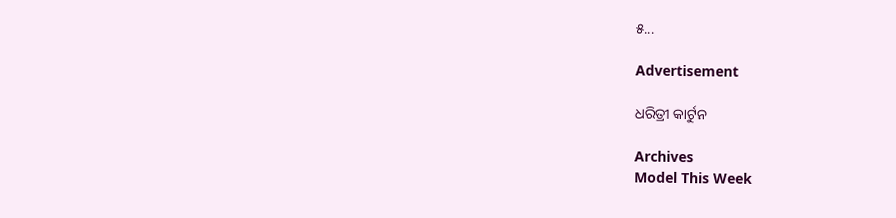୫...

Advertisement

ଧରିତ୍ରୀ କାର୍ଟୁନ

Archives
Model This Week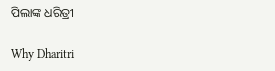ପିଲାଙ୍କ ଧରିତ୍ରୀ

Why Dharitri